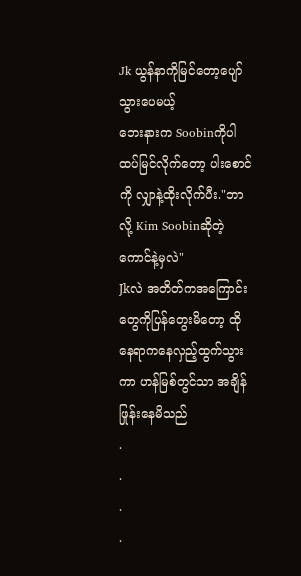Jk ယွန်နာကိုမြင်တော့ပျော်သွားပေမယ့်
ဘေးနားက Soobinကိုပါထပ်မြင်လိုက်တော့ ပါးစောင်ကို လျှာနဲ့ထိုးလိုက်ပီး."ဘာလို့ Kim Soobinဆိုတဲ့ကောင်နဲ့မှလဲ"
Jkလဲ အတိတ်ကအကြောင်းတွေကိုပြန်တွေးမိတော့ ထိုနေရာကနေလှည့်ထွက်သွားကာ ဟန်မြစ်တွင်သာ အချိန်ဖြုန်းနေမိသည်
.
.
.
.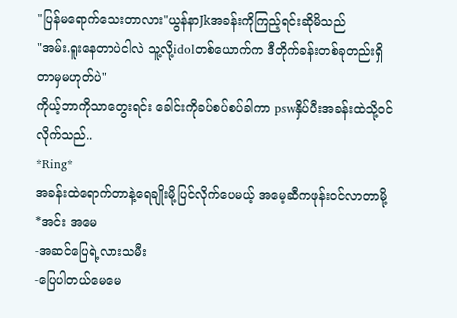"ပြန်မရောက်သေးတာလား"ယွန်နာJkအခန်းကိုကြည့်ရင်းဆိုမိသည်
"အမ်း.ရူးနေတာပဲငါလဲ သူ့လို့idolတစ်ယောက်က ဒီတိုက်ခန်းတစ်ခုတည်းရှိတာမှမဟုတ်ပဲ"
ကိုယ့်ဘာကိုသာတွေးရင်း ခေါင်းကိုခပ်စပ်စပ်ခါကာ pswနှိပ်ပီးအခန်းထဲသို့ဝင်လိုက်သည်..
*Ring*
အခန်းထဲရောက်တာနဲ့ရေချိုးမို့ပြင်လိုက်ပေမယ့် အမေ့ဆီကဖုန်းဝင်လာတာမို့
*အင်း အမေ
-အဆင်ပြေရဲ့လားသမီး
-ပြေပါတယ်မေမေ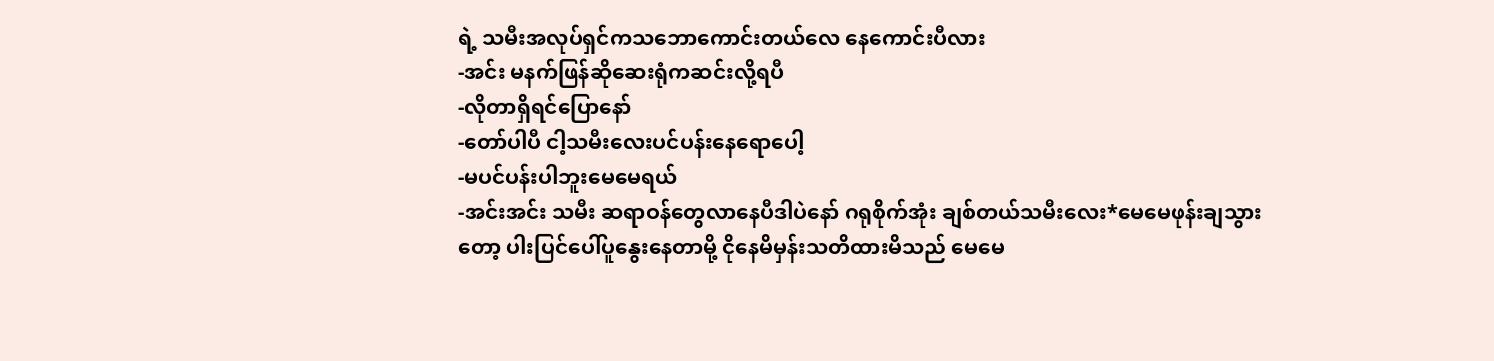ရဲ့ သမီးအလုပ်ရှင်ကသဘောကောင်းတယ်လေ နေကောင်းပီလား
-အင်း မနက်ဖြန်ဆိုဆေးရုံကဆင်းလို့ရပီ
-လိုတာရှိရင်ပြောနော်
-တော်ပါပီ ငါ့သမီးလေးပင်ပန်းနေရောပေါ့
-မပင်ပန်းပါဘူးမေမေရယ်
-အင်းအင်း သမီး ဆရာဝန်တွေလာနေပီဒါပဲနော် ဂရုစိုက်အုံး ချစ်တယ်သမီးလေး*မေမေဖုန်းချသွားတော့ ပါးပြင်ပေါ်ပူနွေးနေတာမို့ ငိုနေမိမှန်းသတိထားမိသည် မေမေ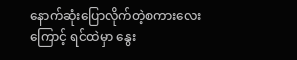နောက်ဆုံးပြောလိုက်တဲ့စကားလေးကြောင့် ရင်ထဲမှာ နွေး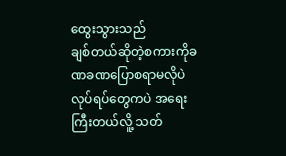ထွေးသွားသည်
ချစ်တယ်ဆိုတဲ့စကားကိုခဏခဏပြောစရာမလိုပဲ လုပ်ရပ်တွေကပဲ အရေးကြီးတယ်လိူ့ သတ်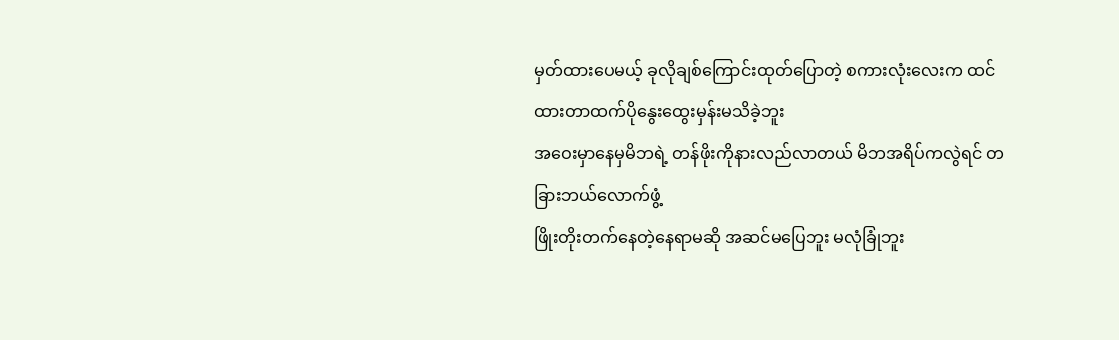မှတ်ထားပေမယ့် ခုလိုချစ်ကြောင်းထုတ်ပြောတဲ့ စကားလုံးလေးက ထင်ထားတာထက်ပိုနွေးထွေးမှန်းမသိခဲ့ဘူး
အဝေးမှာနေမှမိဘရဲ့ တန်ဖိုးကိုနားလည်လာတယ် မိဘအရိပ်ကလွဲရင် တခြားဘယ်လောက်ဖွံ့
ဖြိုးတိုးတက်နေတဲ့နေရာမဆို အဆင်မပြေဘူး မလုံခြုံဘူး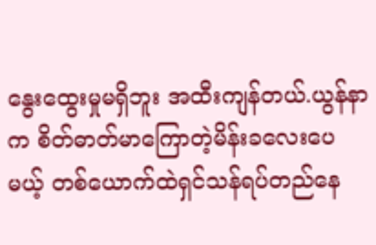နွေးထွေးမှုမရှိဘူး အထီးကျန်တယ်.ယွန်နာက စိတ်ဓာတ်မာကြောတဲ့မိန်းခလေးပေမယ့် တစ်ယောက်ထဲရှင်သန်ရပ်တည်နေ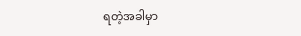ရတဲ့အခါမှာ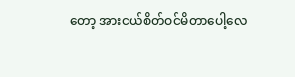တော့ အားငယ်စိတ်ဝင်မိတာပေါ့လေ